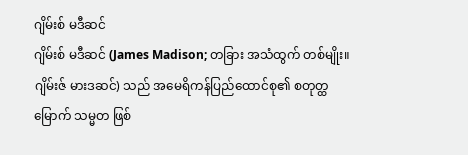ဂျိမ်းစ် မဒီဆင်
ဂျိမ်းစ် မဒီဆင် (James Madison; တခြား အသံထွက် တစ်မျိုး။ ဂျိမ်းဇ် မားဒဆင်) သည် အမေရိကန်ပြည်ထောင်စု၏ စတုတ္ထမြောက် သမ္မတ ဖြစ်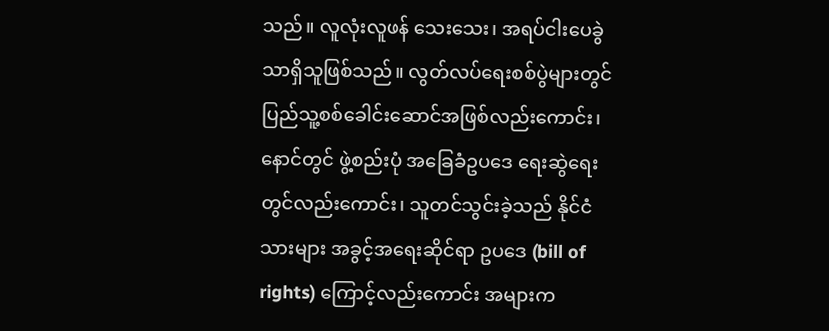သည်။ လူလုံးလူဖန် သေးသေး၊ အရပ်ငါးပေခွဲသာရှိသူဖြစ်သည်။ လွတ်လပ်ရေးစစ်ပွဲများတွင် ပြည်သူ့စစ်ခေါင်းဆောင်အဖြစ်လည်းကောင်း၊ နောင်တွင် ဖွဲ့စည်းပုံ အခြေခံဥပဒေ ရေးဆွဲရေးတွင်လည်းကောင်း၊ သူတင်သွင်းခဲ့သည် နိုင်ငံသားများ အခွင့်အရေးဆိုင်ရာ ဥပဒေ (bill of rights) ကြောင့်လည်းကောင်း အများက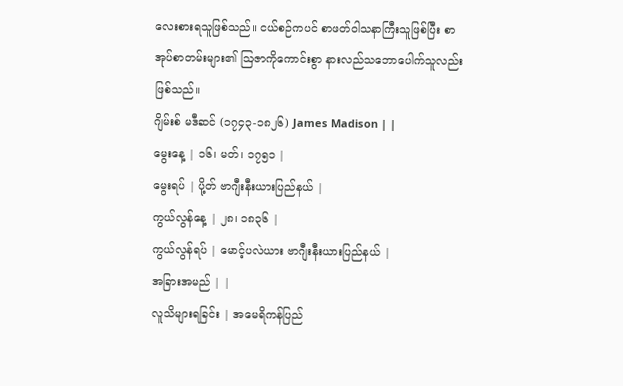လေးစားရသူဖြစ်သည်။ ငယ်စဉ်ကပင် စာဖတ်ဝါသနာကြီးသူဖြစ်ပြီး စာအုပ်စာတမ်းများ၏ ဩဇာကိုကောင်းစွာ နားလည်သဘောပေါက်သူလည်း ဖြစ်သည်။
ဂျိမ်းစ် မဒီဆင် (၁၇၄၃-၁၈၂၆) James Madison | |
မွေးနေ့ | ၁၆၊ မတ်၊ ၁၇၅၁ |
မွေးရပ် | ပို့တ် ဗာဂျီးနီးယားပြည်နယ် |
ကွယ်လွန်နေ့ | ၂၈၊ ၁၈၃၆ |
ကွယ်လွန်ရပ် | မောင့်ပလဲယား ဗာဂျီးနီးယားပြည်နယ် |
အခြားအမည် | |
လူသိများရခြင်း | အမေရိကန်ပြည်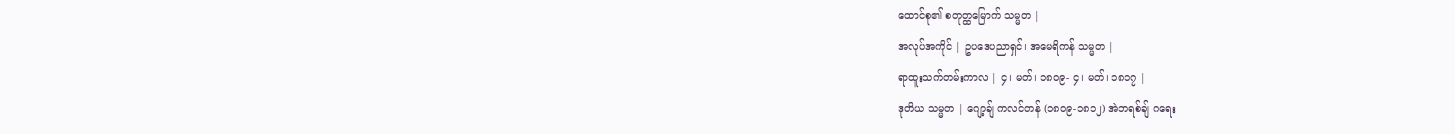ထောင်စု၏ စတုတ္ထမြောက် သမ္မတ |
အလုပ်အကိုင် | ဥပဒေပညာရှင်၊ အမေရိကန် သမ္မတ |
ရာထူးသက်တမ်းကာလ | ၄၊ မတ်၊ ၁၈၀၉- ၄၊ မတ်၊ ၁၈၁၇ |
ဒုတိယ သမ္မတ | ဂျော့ချ် ကလင်တန် (၁၈၀၉-၁၈၁၂) အဲဘရစ်ချ် ဂရေး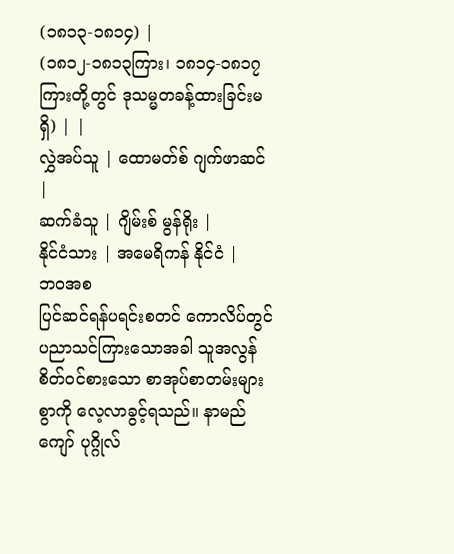(၁၈၁၃-၁၈၁၄) |
(၁၈၁၂-၁၈၁၃ကြား၊ ၁၈၁၄-၁၈၁၇ကြားတို့တွင် ဒုသမ္မတခန့်ထားခြင်းမရှိ) | |
လွှဲအပ်သူ | ထောမတ်စ် ဂျက်ဖာဆင် |
ဆက်ခံသူ | ဂျိမ်းစ် မွန်ရိုး |
နိုင်ငံသား | အမေရိကန် နိုင်ငံ |
ဘဝအစ
ပြင်ဆင်ရန်ပရင်းစတင် ကောလိပ်တွင် ပညာသင်ကြားသောအခါ သူအလွန်စိတ်ဝင်စားသော စာအုပ်စာတမ်းများစွာကို လေ့လာခွင့်ရသည်။ နာမည်ကျော် ပုဂ္ဂိုလ်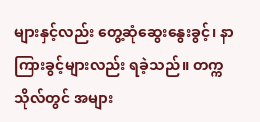များနှင့်လည်း တွေ့ဆုံဆွေးနွေးခွင့်၊ နာကြားခွင့်များလည်း ရခဲ့သည်။ တက္ကသိုလ်တွင် အများ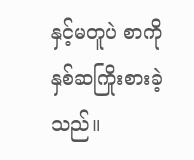နှင့်မတူပဲ စာကို နှစ်ဆကြိုးစားခဲ့သည်။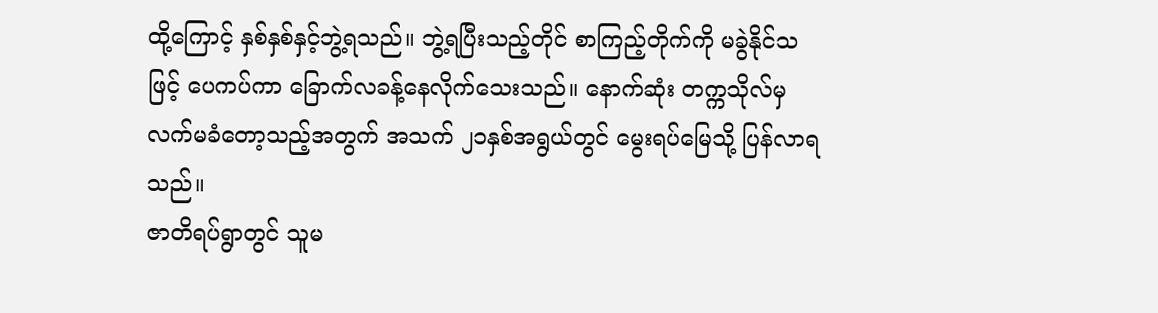ထို့ကြောင့် နှစ်နှစ်နှင့်ဘွဲ့ရသည်။ ဘွဲ့ရပြီးသည့်တိုင် စာကြည့်တိုက်ကို မခွဲနိုင်သဖြင့် ပေကပ်ကာ ခြောက်လခန့်နေလိုက်သေးသည်။ နောက်ဆုံး တက္ကသိုလ်မှ လက်မခံတော့သည့်အတွက် အသက် ၂၁နှစ်အရွယ်တွင် မွေးရပ်မြေသို့ ပြန်လာရသည်။
ဇာတိရပ်ရွာတွင် သူမ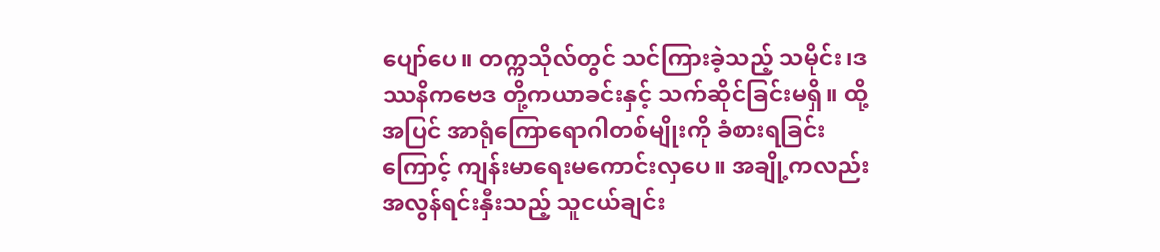ပျော်ပေ။ တက္ကသိုလ်တွင် သင်ကြားခဲ့သည့် သမိုင်း၊ဒဿနိကဗေဒ တို့ကယာခင်းနှင့် သက်ဆိုင်ခြင်းမရှိ။ ထို့အပြင် အာရုံကြောရောဂါတစ်မျိုးကို ခံစားရခြင်းကြောင့် ကျန်းမာရေးမကောင်းလှပေ။ အချို့ကလည်း အလွန်ရင်းနှီးသည့် သူငယ်ချင်း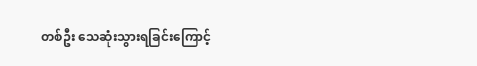တစ်ဦး သေဆုံးသွားရခြင်းကြောင့်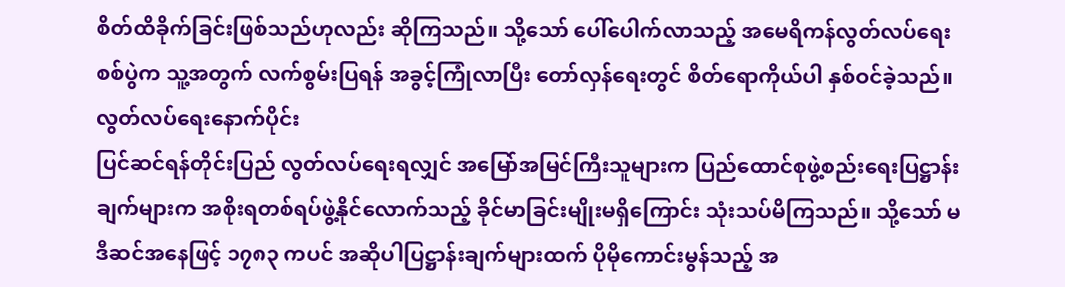စိတ်ထိခိုက်ခြင်းဖြစ်သည်ဟုလည်း ဆိုကြသည်။ သို့သော် ပေါ်ပေါက်လာသည့် အမေရိကန်လွတ်လပ်ရေးစစ်ပွဲက သူ့အတွက် လက်စွမ်းပြရန် အခွင့်ကြုံလာပြီး တော်လှန်ရေးတွင် စိတ်ရောကိုယ်ပါ နှစ်ဝင်ခဲ့သည်။
လွတ်လပ်ရေးနောက်ပိုင်း
ပြင်ဆင်ရန်တိုင်းပြည် လွတ်လပ်ရေးရလျှင် အမြော်အမြင်ကြီးသူများက ပြည်ထောင်စုဖွဲ့စည်းရေးပြဋ္ဌာန်းချက်များက အစိုးရတစ်ရပ်ဖွဲ့နိုင်လောက်သည့် ခိုင်မာခြင်းမျိုးမရှိကြောင်း သုံးသပ်မိကြသည်။ သို့သော် မဒီဆင်အနေဖြင့် ၁၇၈၃ ကပင် အဆိုပါပြဋ္ဌာန်းချက်များထက် ပိုမိုကောင်းမွန်သည့် အ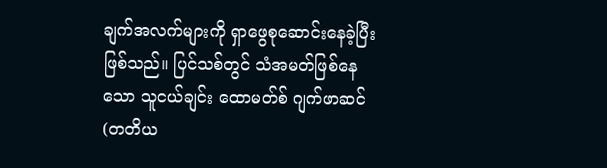ချက်အလက်များကို ရှာဖွေစုဆောင်းနေခဲ့ပြီး ဖြစ်သည်။ ပြင်သစ်တွင် သံအမတ်ဖြစ်နေသော သူငယ်ချင်း ထောမတ်စ် ဂျက်ဖာဆင် (တတိယ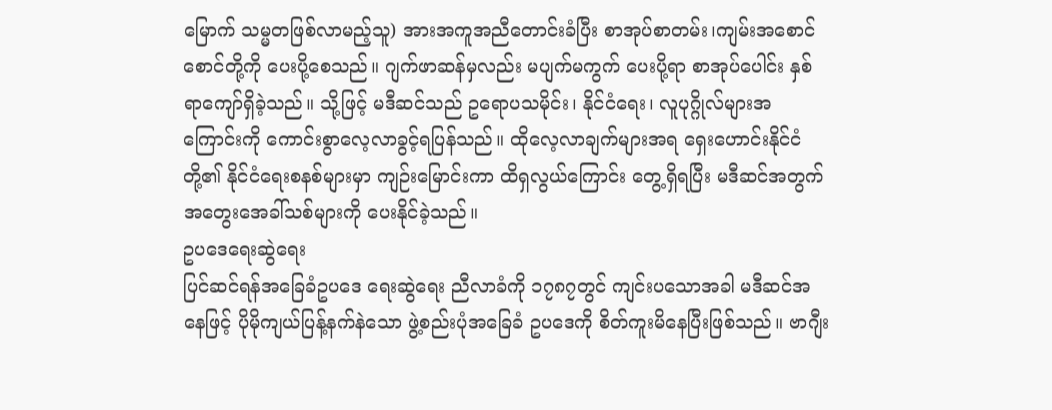မြောက် သမ္မတဖြစ်လာမည့်သူ) အားအကူအညီတောင်းခံပြီး စာအုပ်စာတမ်း၊ကျမ်းအစောင်စောင်တို့ကို ပေးပို့စေသည်။ ဂျက်ဖာဆန်မှလည်း မပျက်မကွက် ပေးပို့ရာ စာအုပ်ပေါင်း နှစ်ရာကျော်ရှိခဲ့သည်။ သို့ဖြင့် မဒီဆင်သည် ဥရောပသမိုင်း၊ နိုင်ငံရေး၊ လူပုဂ္ဂိုလ်များအကြောင်းကို ကောင်းစွာလေ့လာခွင့်ရပြန်သည်။ ထိုလေ့လာချက်များအရ ရှေးဟောင်းနိုင်ငံတို့၏ နိုင်ငံရေးစနစ်များမှာ ကျဉ်းမြောင်းကာ ထိရှလွယ်ကြောင်း တွေ့ရှိရပြီး မဒီဆင်အတွက် အတွေးအေခါ်သစ်များကို ပေးနိုင်ခဲ့သည်။
ဥပဒေရေးဆွဲရေး
ပြင်ဆင်ရန်အခြေခံဥပဒေ ရေးဆွဲရေး ညီလာခံကို ၁၇၈၇တွင် ကျင်းပသောအခါ မဒီဆင်အနေဖြင့် ပိုမိုကျယ်ပြန့်နက်နဲသော ဖွဲ့စည်းပုံအခြေခံ ဥပဒေကို စိတ်ကူးမိနေပြီးဖြစ်သည်။ ဗာဂျီး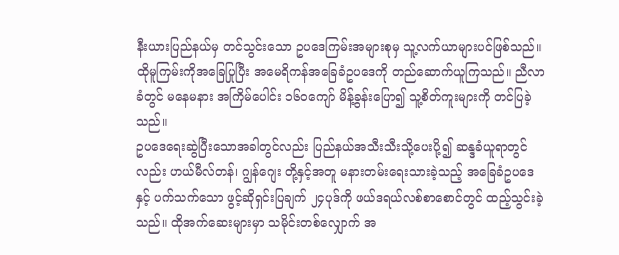နီးယားပြည်နယ်မှ တင်သွင်းသော ဥပဒေကြမ်းအများစုမှ သူ့လက်ယာများပင်ဖြစ်သည်။ ထိုမူကြမ်းကိုအခြေပြုပြီး အမေရိကန်အခြေခံဥပဒေကို တည်ဆောက်ယူကြသည်။ ညီလာခံတွင် မနေမနား အကြိမ်ပေါင်း ၁၆၀ကျော် မိန့်ခွန်းပြော၍ သူ့စိတ်ကူးများကို တင်ပြခဲ့သည်။
ဥပဒေရေးဆွဲပြီးသောအခါတွင်လည်း ပြည်နယ်အသီးသီးသို့ပေးပို့၍ ဆန္ဒခံယူရာတွင်လည်း ဟယ်မီလ်တန်၊ ဂျွန်ဂျေး တို့နှင့်အတူ မနားတမ်းရေးသားခဲ့သည့် အခြေခံဥပဒေနှင့် ပက်သက်သော ဖွင့်ဆိုရှင်းပြချက် ၂၄ပုဒ်ကို ဖယ်ဒရယ်လစ်စာစောင်တွင် ထည့်သွင်းခဲ့သည်။ ထိုအက်ဆေးများမှာ သမိုင်းတစ်လျှောက် အ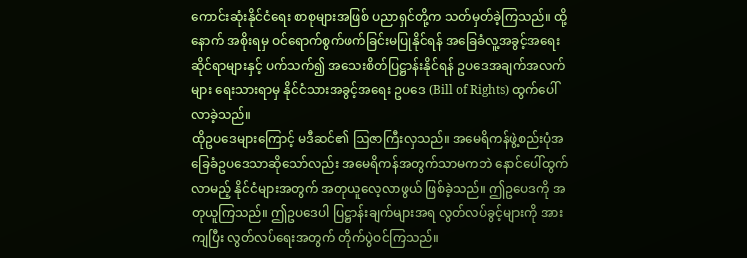ကောင်းဆုံးနိုင်ငံရေး စာစုများအဖြစ် ပညာရှင်တို့က သတ်မှတ်ခဲ့ကြသည်။ ထို့နောက် အစိုးရမှ ဝင်ရောက်စွက်ဖက်ခြင်းမပြုနိုင်ရန် အခြေခံလူ့အခွင့်အရေးဆိုင်ရာများနှင့် ပက်သက်၍ အသေးစိတ်ပြဋ္ဌာန်းနိုင်ရန် ဥပဒေအချက်အလက်များ ရေးသားရာမှ နိုင်ငံသားအခွင့်အရေး ဥပဒေ (Bill of Rights) ထွက်ပေါ်လာခဲ့သည်။
ထိုဥပဒေများကြောင့် မဒီဆင်၏ ဩဇာကြီးလှသည်။ အမေရိကန်ဖွဲ့စည်းပုံအခြေခံဥပဒေသာဆိုသော်လည်း အမေရိကန်အတွက်သာမကဘဲ နောင်ပေါ်ထွက်လာမည့် နိုင်ငံများအတွက် အတုယူလေ့လာဖွယ် ဖြစ်ခဲ့သည်။ ဤဥပေဒကို အတုယူကြသည်။ ဤဥပဒေပါ ပြဋ္ဌာန်းချက်များအရ လွတ်လပ်ခွင့်များကို အားကျပြီး လွတ်လပ်ရေးအတွက် တိုက်ပွဲဝင်ကြသည်။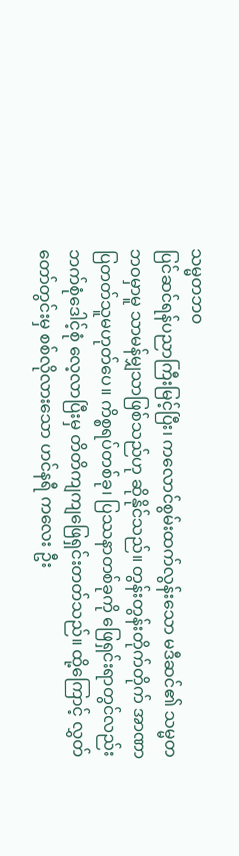သမ္မတဘဝ
ပြင်ဆင်ရန်ပညာကြီးမြင့်ပြီး၊ ကလောင်စွမ်းထက်လွန်းသော မဒီဆင်၏ သမ္မတဘဝမှာမူ သာမန်မျှသာဖြစ်သည်ဟု ဆိုနိုင်သည်။ တွန်းတွန်းတိုက်တိုက် အာဏာပြတတ်သူမဟုတ်ပေ။ ကိစ္စရပ်တစ်ခု၊ ပြဿနာတစ်ခုကို ဖြေရှင်းရာတွင်လည်း ဘက်စုံဒေါင့်စုံ လေ့လာပြီးမှ တိတိကျကျဖြေရှင်းတတ်သည်။ ထို့ကြောင့် လွှတ်တော်တွင်းမှ စစ်လိုလားသော ဟင်နရီ ကလေး ဦး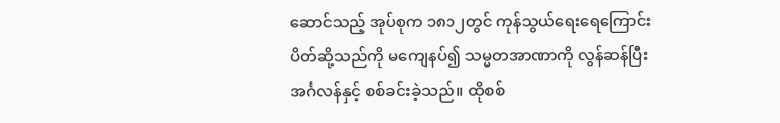ဆောင်သည့် အုပ်စုက ၁၈၁၂တွင် ကုန်သွယ်ရေးရေကြောင်းပိတ်ဆို့သည်ကို မကျေနပ်၍ သမ္မတအာဏာကို လွန်ဆန်ပြီး အင်္ဂလန်နှင့် စစ်ခင်းခဲ့သည်။ ထိုစစ်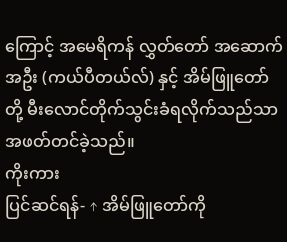ကြောင့် အမေရိကန် လွှတ်တော် အဆောက်အဦး (ကယ်ပီတယ်လ်) နှင့် အိမ်ဖြူတော်တို့ မီးလောင်တိုက်သွင်းခံရလိုက်သည်သာ အဖတ်တင်ခဲ့သည်။
ကိုးကား
ပြင်ဆင်ရန်- ↑ အိမ်ဖြူတော်ကို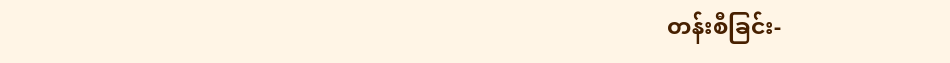တန်းစီခြင်း-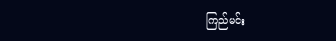ကြည်မင်း